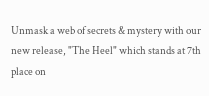Unmask a web of secrets & mystery with our new release, "The Heel" which stands at 7th place on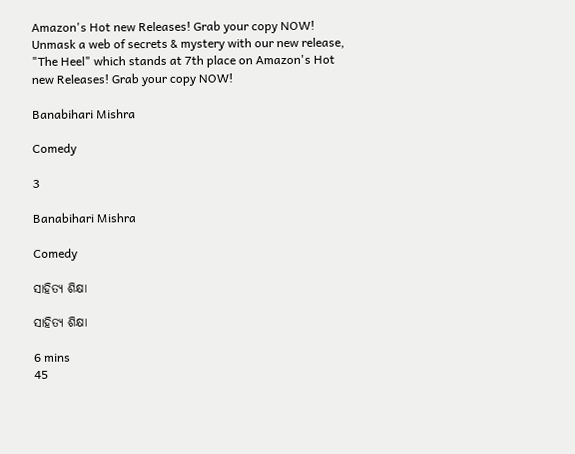Amazon's Hot new Releases! Grab your copy NOW!
Unmask a web of secrets & mystery with our new release, "The Heel" which stands at 7th place on Amazon's Hot new Releases! Grab your copy NOW!

Banabihari Mishra

Comedy

3

Banabihari Mishra

Comedy

ସାହିତ୍ୟ ଶିକ୍ଷା

ସାହିତ୍ୟ ଶିକ୍ଷା

6 mins
45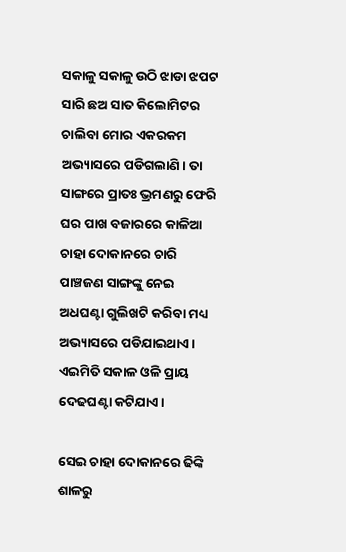ସକାଳୁ ସକାଳୁ ଉଠି ଝାଡା ଝପଟ ସାରି ଛଅ ସାତ କିଲୋମିଟର ଚାଲିବା ମୋର ଏକରକମ ଅଭ୍ୟାସରେ ପଡିଗଲାଣି। ତା ସାଙ୍ଗରେ ପ୍ରାତଃ ଭ୍ରମଣରୁ ଫେରି ଘର ପାଖ ବଜାରରେ କାଳିଆ ଚାହା ଦୋକାନରେ ଚାରି ପାଞ୍ଚଜଣ ସାଙ୍ଗଙ୍କୁ ନେଇ ଅଧଘଣ୍ଟା ଗୁଲିଖଟି କରିବା ମଧ୍ୟ ଅଭ୍ୟାସରେ ପଡିଯାଇଥାଏ। ଏଇମିତି ସକାଳ ଓଳି ପ୍ରାୟ ଦେଢଘଣ୍ଟା କଟିଯାଏ।

ସେଇ ଚାହା ଦୋକାନରେ ଢିଙ୍କି ଶାଳରୁ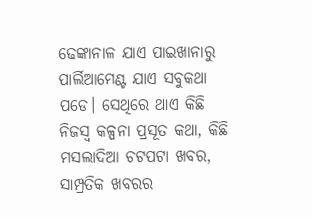ଢେଙ୍କାନାଳ ଯାଏ ପାଇଖାନାରୁ ପାର୍ଲିଆମେଣ୍ଟ ଯାଏ ସବୁକଥା ପଡେ। ସେଥିରେ ଥାଏ କିଛି ନିଜସ୍ଵ କଳ୍ପନା ପ୍ରସୂତ କଥା, କିଛି ମସଲାଦିଆ ଚଟପଟା ଖବର, ସାମ୍ପ୍ରତିକ ଖବରର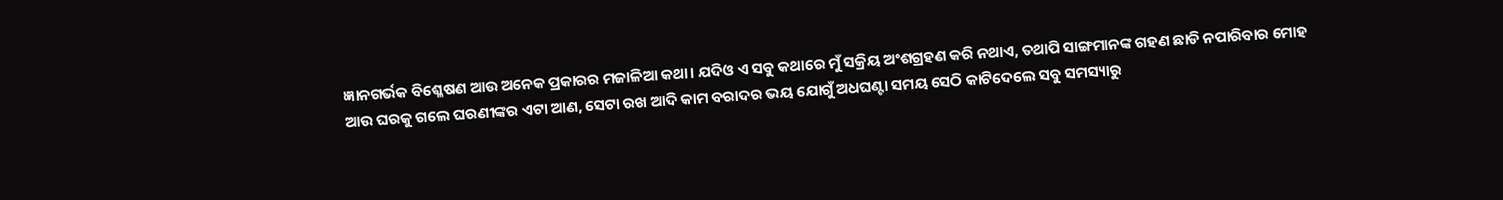ଜ୍ଞାନଗର୍ଭକ ବିଶ୍ଳେଷଣ ଆଉ ଅନେକ ପ୍ରକାରର ମଜାଳିଆ କଥା। ଯଦିଓ ଏ ସବୁ କଥାରେ ମୁଁ ସକ୍ରିୟ ଅଂଶଗ୍ରହଣ କରି ନଥାଏ, ତଥାପି ସାଙ୍ଗମାନଙ୍କ ଗହଣ ଛାଡି ନପାରିବାର ମୋହ ଆଉ ଘରକୁ ଗଲେ ଘରଣୀଙ୍କର ଏଟା ଆଣ, ସେଟା ରଖ ଆଦି କାମ ବରାଦର ଭୟ ଯୋଗୁଁ ଅଧଘଣ୍ଟା ସମୟ ସେଠି କାଟିଦେଲେ ସବୁ ସମସ୍ୟାରୁ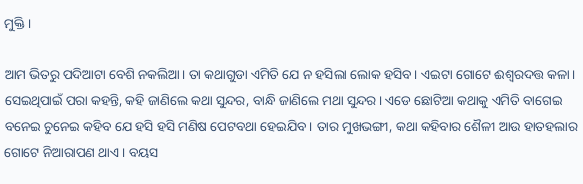ମୁକ୍ତି।

ଆମ ଭିତରୁ ପଦିଆଟା ବେଶି ନକଲିଆ। ତା କଥାଗୁଡା ଏମିତି ଯେ ନ ହସିଲା ଲୋକ ହସିବ। ଏଇଟା ଗୋଟେ ଈଶ୍ବରଦତ୍ତ କଳା। ସେଇଥିପାଇଁ ପରା କହନ୍ତି, କହି ଜାଣିଲେ କଥା ସୁନ୍ଦର, ବାନ୍ଧି ଜାଣିଲେ ମଥା ସୁନ୍ଦର। ଏଡେ ଛୋଟିଆ କଥାକୁ ଏମିତି ବାଗେଇ ବନେଇ ଚୁନେଇ କହିବ ଯେ ହସି ହସି ମଣିଷ ପେଟବଥା ହେଇଯିବ। ତାର ମୁଖଭଙ୍ଗୀ, କଥା କହିବାର ଶୈଳୀ ଆଉ ହାତହଲାର ଗୋଟେ ନିଆରାପଣ ଥାଏ। ବୟସ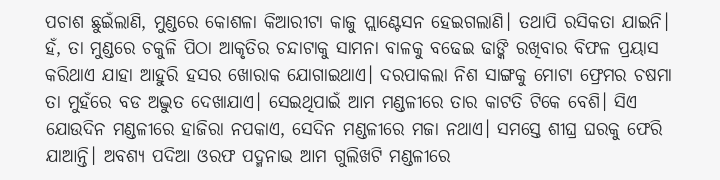ପଚାଶ ଛୁଇଁଲାଣି, ମୁଣ୍ଡରେ କୋଶଳା କିଆରୀଟା କାଜୁ ପ୍ଲାଣ୍ଟେସନ ହେଇଗଲାଣି। ତଥାପି ରସିକତା ଯାଇନି। ହଁ, ତା ମୁଣ୍ଡରେ ଚକୁଳି ପିଠା ଆକୃତିର ଚନ୍ଦାଟାକୁ ସାମନା ବାଳକୁ ବଢେଇ ଢାଙ୍କି ରଖିବାର ବିଫଳ ପ୍ରୟାସ କରିଥାଏ ଯାହା ଆହୁରି ହସର ଖୋରାକ ଯୋଗାଇଥାଏ। ଦରପାକଲା ନିଶ ସାଙ୍ଗକୁ ମୋଟା ଫ୍ରେମର ଚଷମା ତା ମୁହଁରେ ବଡ ଅଦ୍ଭୁତ ଦେଖାଯାଏ। ସେଇଥିପାଇଁ ଆମ ମଣ୍ଡଳୀରେ ତାର କାଟତି ଟିକେ ବେଶି। ସିଏ ଯୋଉଦିନ ମଣ୍ଡଳୀରେ ହାଜିରା ନପକାଏ, ସେଦିନ ମଣ୍ଡଳୀରେ ମଜା ନଥାଏ। ସମସ୍ତେ ଶୀଘ୍ର ଘରକୁ ଫେରି ଯାଆନ୍ତି। ଅବଶ୍ୟ ପଦିଆ ଓରଫ ପଦ୍ମନାଭ ଆମ ଗୁଲିଖଟି ମଣ୍ଡଳୀରେ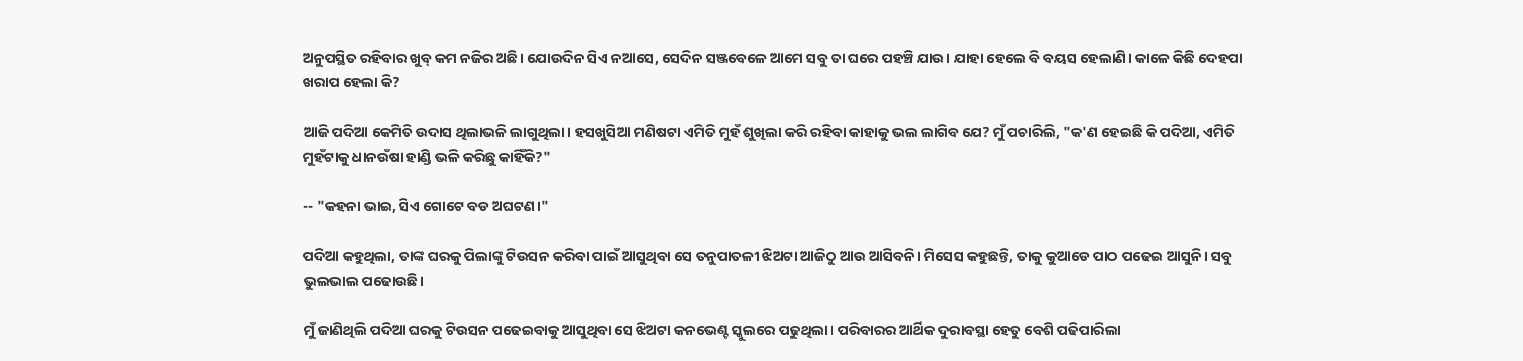ଅନୁପସ୍ଥିତ ରହିବାର ଖୁବ୍ କମ ନଜିର ଅଛି। ଯୋଉଦିନ ସିଏ ନଆସେ, ସେଦିନ ସଞ୍ଜବେଳେ ଆମେ ସବୁ ତା ଘରେ ପହଞ୍ଚି ଯାଉ। ଯାହା ହେଲେ ବି ବୟସ ହେଲାଣି। କାଳେ କିଛି ଦେହପା ଖରାପ ହେଲା କି?

ଆଜି ପଦିଆ କେମିତି ଉଦାସ ଥିଲାଭଳି ଲାଗୁଥିଲା। ହସଖୁସିଆ ମଣିଷଟା ଏମିତି ମୁହଁ ଶୁଖିଲା କରି ରହିବା କାହାକୁ ଭଲ ଲାଗିବ ଯେ? ମୁଁ ପଚାରିଲି, "କ'ଣ ହେଇଛି କି ପଦିଆ, ଏମିତି ମୁହଁଟାକୁ ଧାନଉଁଷା ହାଣ୍ଡି ଭଳି କରିଛୁ କାହିଁକି?"

-- "କହନା ଭାଇ, ସିଏ ଗୋଟେ ବଡ ଅଘଟଣ।"

ପଦିଆ କହୁଥିଲା, ତାଙ୍କ ଘରକୁ ପିଲାଙ୍କୁ ଟିଉସନ କରିବା ପାଇଁ ଆସୁଥିବା ସେ ତନୁପାତଳୀ ଝିଅଟା ଆଜିଠୁ ଆଉ ଆସିବନି। ମିସେସ କହୁଛନ୍ତି, ତାକୁ କୁଆଡେ ପାଠ ପଢେଇ ଆସୁନି। ସବୁ ଭୁଲଭାଲ ପଢୋଉଛି।

ମୁଁ ଜାଣିଥିଲି ପଦିଆ ଘରକୁ ଟିଉସନ ପଢେଇବାକୁ ଆସୁଥିବା ସେ ଝିଅଟା କନଭେଣ୍ଟ ସ୍କୁଲରେ ପଢୁଥିଲା। ପରିବାରର ଆର୍ଥିକ ଦୁରାବସ୍ଥା ହେତୁ ବେଶି ପଢିପାରିଲା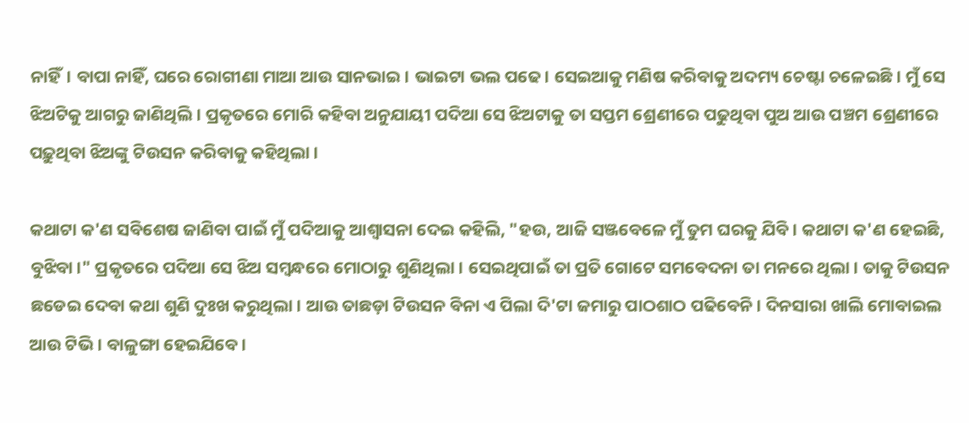ନାହିଁ। ବାପା ନାହିଁ, ଘରେ ରୋଗୀଣା ମାଆ ଆଉ ସାନଭାଇ। ଭାଇଟା ଭଲ ପଢେ। ସେଇଆକୁ ମଣିଷ କରିବାକୁ ଅଦମ୍ୟ ଚେଷ୍ଟା ଚଳେଇଛି। ମୁଁ ସେ ଝିଅଟିକୁ ଆଗରୁ ଜାଣିଥିଲି। ପ୍ରକୃତରେ ମୋରି କହିବା ଅନୁଯାୟୀ ପଦିଆ ସେ ଝିଅଟାକୁ ତା ସପ୍ତମ ଶ୍ରେଣୀରେ ପଢୁଥିବା ପୁଅ ଆଉ ପଞ୍ଚମ ଶ୍ରେଣୀରେ ପଢ଼ୁଥିବା ଝିଅଙ୍କୁ ଟିଉସନ କରିବାକୁ କହିଥିଲା।

କଥାଟା କ'ଣ ସବିଶେଷ ଜାଣିବା ପାଇଁ ମୁଁ ପଦିଆକୁ ଆଶ୍ବାସନା ଦେଇ କହିଲି, "ହଉ, ଆଜି ସଞ୍ଜବେଳେ ମୁଁ ତୁମ ଘରକୁ ଯିବି। କଥାଟା କ'ଣ ହେଇଛି, ବୁଝିବା।" ପ୍ରକୃତରେ ପଦିଆ ସେ ଝିଅ ସମ୍ବନ୍ଧରେ ମୋଠାରୁ ଶୁଣିଥିଲା। ସେଇଥିପାଇଁ ତା ପ୍ରତି ଗୋଟେ ସମବେଦନା ତା ମନରେ ଥିଲା। ତାକୁ ଟିଉସନ ଛଡେଇ ଦେବା କଥା ଶୁଣି ଦୁଃଖ କରୁଥିଲା। ଆଉ ତାଛଡ଼ା ଟିଉସନ ବିନା ଏ ପିଲା ଦି'ଟା ଜମାରୁ ପାଠଶାଠ ପଢିବେନି। ଦିନସାରା ଖାଲି ମୋବାଇଲ ଆଉ ଟିଭି। ବାଳୁଙ୍ଗା ହେଇଯିବେ।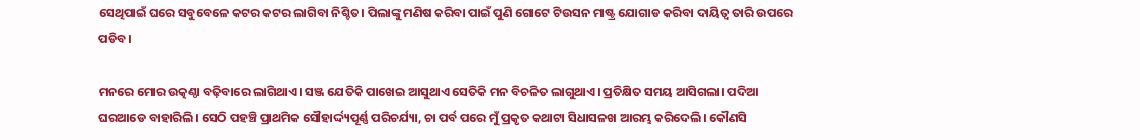ସେଥିପାଇଁ ଘରେ ସବୁବେଳେ କଟର କଟର ଲାଗିବା ନିଶ୍ଚିତ। ପିଲାଙ୍କୁ ମଣିଷ କରିବା ପାଇଁ ପୁଣି ଗୋଟେ ଟିଉସନ ମାଷ୍ଟ୍ର ଯୋଗାଡ କରିବା ଦାୟିତ୍ୱ ତାରି ଉପରେ ପଡିବ।

ମନରେ ମୋର ଉତ୍କଣ୍ଠା ବଢ଼ିବାରେ ଲାଗିଥାଏ। ସଞ୍ଜ ଯେତିକି ପାଖେଇ ଆସୁଥାଏ ସେତିକି ମନ ବିଚଳିତ ଲାଗୁଥାଏ। ପ୍ରତିକ୍ଷିତ ସମୟ ଆସିଗଲା। ପଦିଆ ଘରଆଡେ ବାହାରିଲି। ସେଠି ପହଞ୍ଚି ପ୍ରାଥମିକ ସୌହାର୍ଦ୍ଦ୍ୟପୂର୍ଣ୍ଣ ପରିଚର୍ଯ୍ୟା, ଚା ପର୍ବ ପରେ ମୁଁ ପ୍ରକୃତ କଥାଟା ସିଧାସଳଖ ଆରମ୍ଭ କରିଦେଲି। କୌଣସି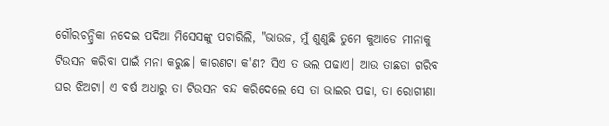ଗୌରଚନ୍ଦ୍ରିକା ନଦେଇ ପଦିଆ ମିସେସଙ୍କୁ ପଚାରିଲି, "ଭାଉଜ, ମୁଁ ଶୁଣୁଛି ତୁମେ କୁଆଡେ ମୀନାକୁ ଟିଉସନ କରିବା ପାଇଁ ମନା କରୁଛ। କାରଣଟା କ'ଣ? ସିଏ ତ ଭଲ ପଢାଏ। ଆଉ ତାଛଡା ଗରିବ ଘର ଝିଅଟା। ଏ ବର୍ଷ ଅଧାରୁ ତା ଟିଉସନ ବନ୍ଦ କରିଦେଲେ ସେ ତା ଭାଇର ପଢା, ତା ରୋଗୀଣା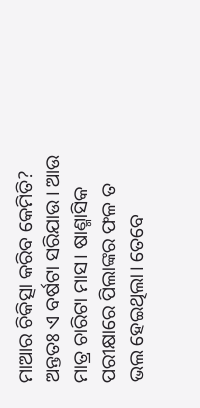ମାଆର ଚିକିତ୍ସା କରିବ କେମିତି? ଅନ୍ତତଃ ଏ ବର୍ଷଟା ସରିଯାଉ। ଆଉ ମାତ୍ର ଚାରିଟା ମାସ। ଷାଣ୍ମାସିକ ପରୀକ୍ଷାରେ ପିଲାଙ୍କର ଫଳ ତ ଭଲ ହେଇଥିଲା। ତେବେ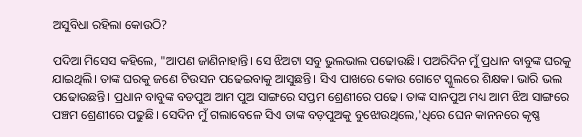ଅସୁବିଧା ରହିଲା କୋଉଠି?

ପଦିଆ ମିସେସ କହିଲେ, "ଆପଣ ଜାଣିନାହାନ୍ତି। ସେ ଝିଅଟା ସବୁ ଭୁଲଭାଲ ପଢୋଉଛି। ପଅରିଦିନ ମୁଁ ପ୍ରଧାନ ବାବୁଙ୍କ ଘରକୁ ଯାଇଥିଲି। ତାଙ୍କ ଘରକୁ ଜଣେ ଟିଉସନ ପଢେଇବାକୁ ଆସୁଛନ୍ତି। ସିଏ ପାଖରେ କୋଉ ଗୋଟେ ସ୍କୁଲରେ ଶିକ୍ଷକ। ଭାରି ଭଲ ପଢୋଉଛନ୍ତି। ପ୍ରଧାନ ବାବୁଙ୍କ ବଡପୁଅ ଆମ ପୁଅ ସାଙ୍ଗରେ ସପ୍ତମ ଶ୍ରେଣୀରେ ପଢେ। ତାଙ୍କ ସାନପୁଅ ମଧ୍ୟ ଆମ ଝିଅ ସାଙ୍ଗରେ ପଞ୍ଚମ ଶ୍ରେଣୀରେ ପଢୁଛି। ସେଦିନ ମୁଁ ଗଲାବେଳେ ସିଏ ତାଙ୍କ ବଡ଼ପୁଅକୁ ବୁଝୋଉଥିଲେ,'ଧିରେ ଘେନ କାନନରେ କୃଷ୍ଣ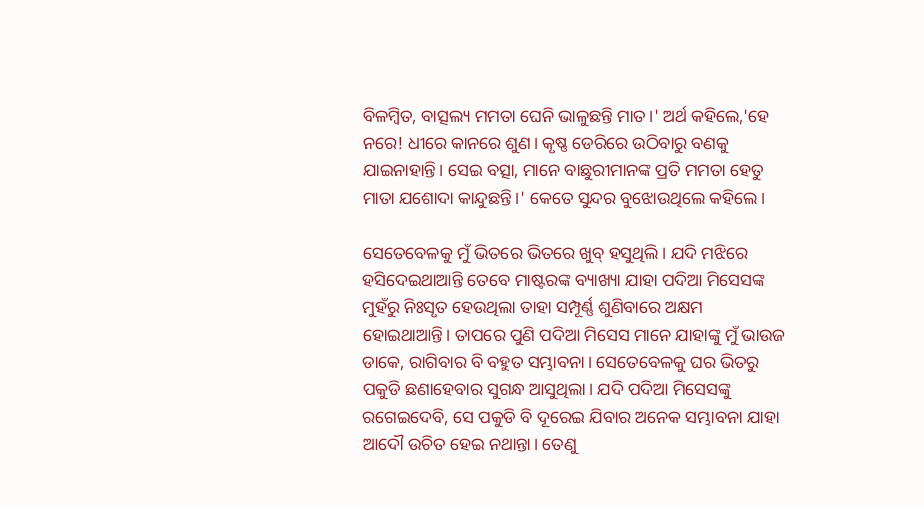ବିଳମ୍ବିତ, ବାତ୍ସଲ୍ୟ ମମତା ଘେନି ଭାଳୁଛନ୍ତି ମାତ।' ଅର୍ଥ କହିଲେ,'ହେ ନରେ! ଧୀରେ କାନରେ ଶୁଣ। କୃଷ୍ଣ ଡେରିରେ ଉଠିବାରୁ ବଣକୁ ଯାଇନାହାନ୍ତି। ସେଇ ବତ୍ସା, ମାନେ ବାଛୁରୀମାନଙ୍କ ପ୍ରତି ମମତା ହେତୁ ମାତା ଯଶୋଦା କାନ୍ଦୁଛନ୍ତି।' କେତେ ସୁନ୍ଦର ବୁଝୋଉଥିଲେ କହିଲେ।

ସେତେବେଳକୁ ମୁଁ ଭିତରେ ଭିତରେ ଖୁବ୍ ହସୁଥିଲି। ଯଦି ମଝିରେ ହସିଦେଇଥାଆନ୍ତି ତେବେ ମାଷ୍ଟରଙ୍କ ବ୍ୟାଖ୍ୟା ଯାହା ପଦିଆ ମିସେସଙ୍କ ମୁହଁରୁ ନିଃସୃତ ହେଉଥିଲା ତାହା ସମ୍ପୂର୍ଣ୍ଣ ଶୁଣିବାରେ ଅକ୍ଷମ ହୋଇଥାଆନ୍ତି। ତାପରେ ପୁଣି ପଦିଆ ମିସେସ ମାନେ ଯାହାଙ୍କୁ ମୁଁ ଭାଉଜ ଡାକେ, ରାଗିବାର ବି ବହୁତ ସମ୍ଭାବନା। ସେତେବେଳକୁ ଘର ଭିତରୁ ପକୁଡି ଛଣାହେବାର ସୁଗନ୍ଧ ଆସୁଥିଲା। ଯଦି ପଦିଆ ମିସେସଙ୍କୁ ରଗେଇଦେବି, ସେ ପକୁଡି ବି ଦୂରେଇ ଯିବାର ଅନେକ ସମ୍ଭାବନା ଯାହା ଆଦୌ ଉଚିତ ହେଇ ନଥାନ୍ତା। ତେଣୁ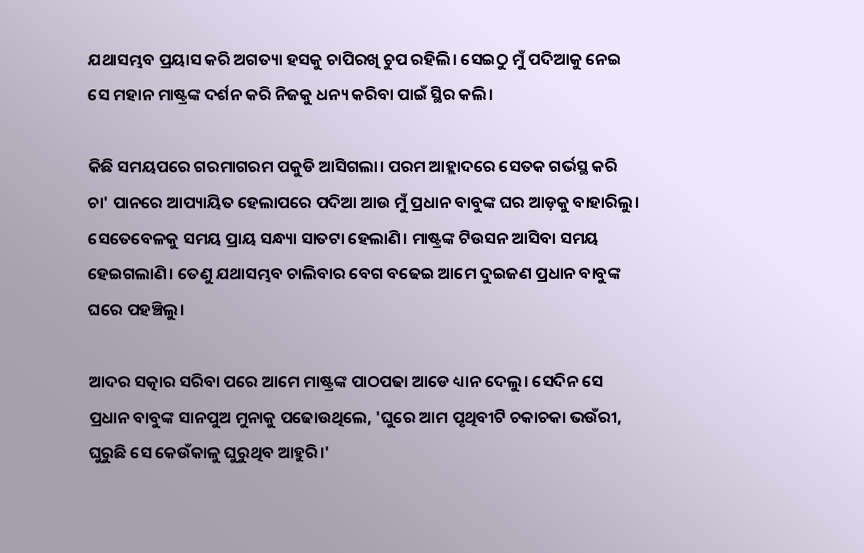ଯଥାସମ୍ଭବ ପ୍ରୟାସ କରି ଅଗତ୍ୟା ହସକୁ ଚାପିରଖି ଚୁପ ରହିଲି। ସେଇଠୁ ମୁଁ ପଦିଆକୁ ନେଇ ସେ ମହାନ ମାଷ୍ଟ୍ରଙ୍କ ଦର୍ଶନ କରି ନିଜକୁ ଧନ୍ୟ କରିବା ପାଇଁ ସ୍ଥିର କଲି।

କିଛି ସମୟପରେ ଗରମାଗରମ ପକୁଡି ଆସିଗଲା। ପରମ ଆହ୍ଲାଦରେ ସେତକ ଗର୍ଭସ୍ଥ କରି ଚା' ପାନରେ ଆପ୍ୟାୟିତ ହେଲାପରେ ପଦିଆ ଆଉ ମୁଁ ପ୍ରଧାନ ବାବୁଙ୍କ ଘର ଆଡ଼କୁ ବାହାରିଲୁ। ସେତେବେଳକୁ ସମୟ ପ୍ରାୟ ସନ୍ଧ୍ୟା ସାତଟା ହେଲାଣି। ମାଷ୍ଟ୍ରଙ୍କ ଟିଉସନ ଆସିବା ସମୟ ହେଇଗଲାଣି। ତେଣୁ ଯଥାସମ୍ଭବ ଚାଲିବାର ବେଗ ବଢେଇ ଆମେ ଦୁଇଜଣ ପ୍ରଧାନ ବାବୁଙ୍କ ଘରେ ପହଞ୍ଚିଲୁ।

ଆଦର ସତ୍କାର ସରିବା ପରେ ଆମେ ମାଷ୍ଟ୍ରଙ୍କ ପାଠପଢା ଆଡେ ଧ୍ୟାନ ଦେଲୁ। ସେଦିନ ସେ ପ୍ରଧାନ ବାବୁଙ୍କ ସାନପୁଅ ମୁନାକୁ ପଢୋଉଥିଲେ, 'ଘୁରେ ଆମ ପୃଥିବୀଟି ଚକାଚକା ଭଉଁରୀ, ଘୁରୁଛି ସେ କେଉଁକାଳୁ ଘୁରୁଥିବ ଆହୁରି।'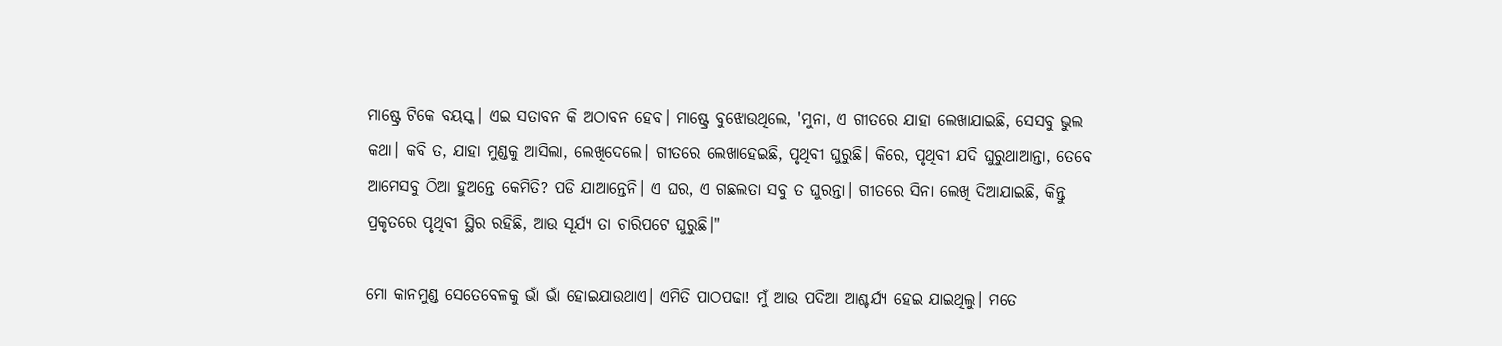ମାଷ୍ଟ୍ରେ ଟିକେ ବୟସ୍କ। ଏଇ ସତାବନ କି ଅଠାବନ ହେବ। ମାଷ୍ଟ୍ରେ ବୁଝୋଉଥିଲେ, 'ମୁନା, ଏ ଗୀତରେ ଯାହା ଲେଖାଯାଇଛି, ସେସବୁ ଭୁଲ କଥା। କବି ତ, ଯାହା ମୁଣ୍ଡକୁ ଆସିଲା, ଲେଖିଦେଲେ। ଗୀତରେ ଲେଖାହେଇଛି, ପୃଥିବୀ ଘୁରୁଛି। କିରେ, ପୃଥିବୀ ଯଦି ଘୁରୁଥାଆନ୍ତା, ତେବେ ଆମେସବୁ ଠିଆ ହୁଅନ୍ତେ କେମିତି? ପଡି ଯାଆନ୍ତେନି। ଏ ଘର, ଏ ଗଛଲତା ସବୁ ତ ଘୁରନ୍ତା। ଗୀତରେ ସିନା ଲେଖି ଦିଆଯାଇଛି, କିନ୍ତୁ ପ୍ରକୃତରେ ପୃଥିବୀ ସ୍ଥିର ରହିଛି, ଆଉ ସୂର୍ଯ୍ୟ ତା ଚାରିପଟେ ଘୁରୁଛି।"

ମୋ କାନମୁଣ୍ଡ ସେତେବେଳକୁ ଭାଁ ଭାଁ ହୋଇଯାଉଥାଏ। ଏମିତି ପାଠପଢା! ମୁଁ ଆଉ ପଦିଆ ଆଶ୍ଚର୍ଯ୍ୟ ହେଇ ଯାଇଥିଲୁ। ମତେ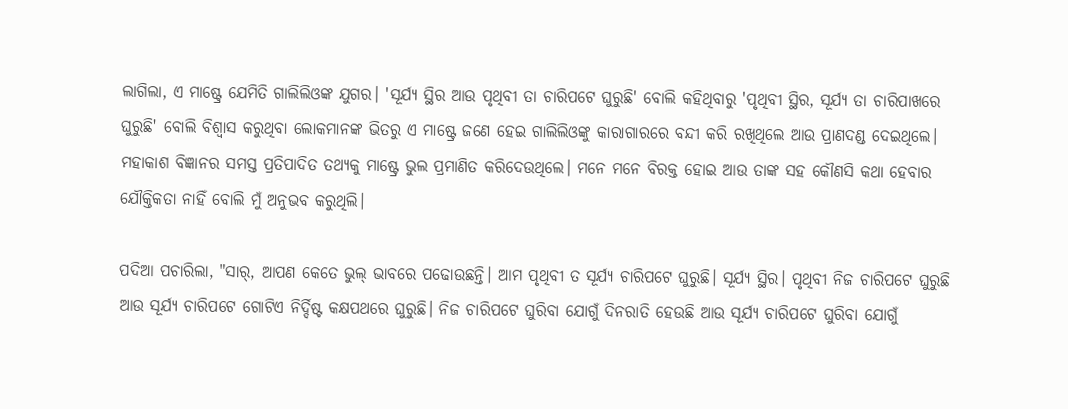ଲାଗିଲା, ଏ ମାଷ୍ଟ୍ରେ ଯେମିତି ଗାଲିଲିଓଙ୍କ ଯୁଗର। 'ସୂର୍ଯ୍ୟ ସ୍ଥିର ଆଉ ପୃଥିବୀ ତା ଚାରିପଟେ ଘୁରୁଛି' ବୋଲି କହିଥିବାରୁ 'ପୃଥିବୀ ସ୍ଥିର, ସୂର୍ଯ୍ୟ ତା ଚାରିପାଖରେ ଘୁରୁଛି' ବୋଲି ବିଶ୍ଵାସ କରୁଥିବା ଲୋକମାନଙ୍କ ଭିତରୁ ଏ ମାଷ୍ଟ୍ରେ ଜଣେ ହେଇ ଗାଲିଲିଓଙ୍କୁ କାରାଗାରରେ ବନ୍ଦୀ କରି ରଖିଥିଲେ ଆଉ ପ୍ରାଣଦଣ୍ଡ ଦେଇଥିଲେ। ମହାକାଶ ବିଜ୍ଞାନର ସମସ୍ତ ପ୍ରତିପାଦିତ ତଥ୍ୟକୁ ମାଷ୍ଟ୍ରେ ଭୁଲ ପ୍ରମାଣିତ କରିଦେଉଥିଲେ। ମନେ ମନେ ବିରକ୍ତ ହୋଇ ଆଉ ତାଙ୍କ ସହ କୌଣସି କଥା ହେବାର ଯୌକ୍ତିକତା ନାହିଁ ବୋଲି ମୁଁ ଅନୁଭବ କରୁଥିଲି।

ପଦିଆ ପଚାରିଲା, "ସାର୍, ଆପଣ କେତେ ଭୁଲ୍ ଭାବରେ ପଢୋଉଛନ୍ତି। ଆମ ପୃଥିବୀ ତ ସୂର୍ଯ୍ୟ ଚାରିପଟେ ଘୁରୁଛି। ସୂର୍ଯ୍ୟ ସ୍ଥିର। ପୃଥିବୀ ନିଜ ଚାରିପଟେ ଘୁରୁଛି ଆଉ ସୂର୍ଯ୍ୟ ଚାରିପଟେ ଗୋଟିଏ ନିର୍ଦ୍ଦିଷ୍ଟ କକ୍ଷପଥରେ ଘୁରୁଛି। ନିଜ ଚାରିପଟେ ଘୁରିବା ଯୋଗୁଁ ଦିନରାତି ହେଉଛି ଆଉ ସୂର୍ଯ୍ୟ ଚାରିପଟେ ଘୁରିବା ଯୋଗୁଁ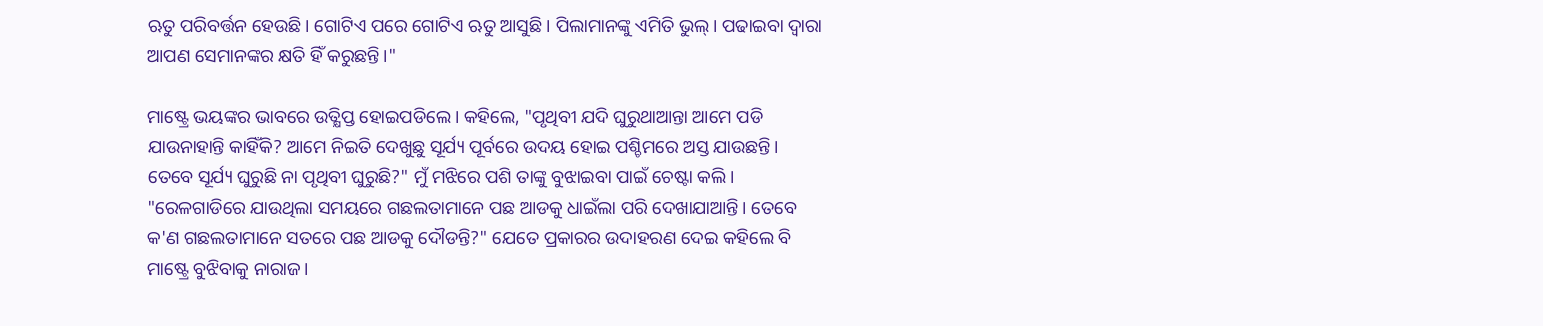ଋତୁ ପରିବର୍ତ୍ତନ ହେଉଛି। ଗୋଟିଏ ପରେ ଗୋଟିଏ ଋତୁ ଆସୁଛି। ପିଲାମାନଙ୍କୁ ଏମିତି ଭୁଲ୍। ପଢାଇବା ଦ୍ଵାରା ଆପଣ ସେମାନଙ୍କର କ୍ଷତି ହିଁ କରୁଛନ୍ତି।"

ମାଷ୍ଟ୍ରେ ଭୟଙ୍କର ଭାବରେ ଉତ୍କ୍ଷିପ୍ତ ହୋଇପଡିଲେ। କହିଲେ, "ପୃଥିବୀ ଯଦି ଘୁରୁଥାଆନ୍ତା ଆମେ ପଡି ଯାଉନାହାନ୍ତି କାହିଁକି? ଆମେ ନିଇତି ଦେଖୁଛୁ ସୂର୍ଯ୍ୟ ପୂର୍ବରେ ଉଦୟ ହୋଇ ପଶ୍ଚିମରେ ଅସ୍ତ ଯାଉଛନ୍ତି। ତେବେ ସୂର୍ଯ୍ୟ ଘୁରୁଛି ନା ପୃଥିବୀ ଘୁରୁଛି?" ମୁଁ ମଝିରେ ପଶି ତାଙ୍କୁ ବୁଝାଇବା ପାଇଁ ଚେଷ୍ଟା କଲି। "ରେଳଗାଡିରେ ଯାଉଥିଲା ସମୟରେ ଗଛଲତାମାନେ ପଛ ଆଡକୁ ଧାଇଁଲା ପରି ଦେଖାଯାଆନ୍ତି। ତେବେ କ'ଣ ଗଛଲତାମାନେ ସତରେ ପଛ ଆଡକୁ ଦୌଡନ୍ତି?" ଯେତେ ପ୍ରକାରର ଉଦାହରଣ ଦେଇ କହିଲେ ବି ମାଷ୍ଟ୍ରେ ବୁଝିବାକୁ ନାରାଜ।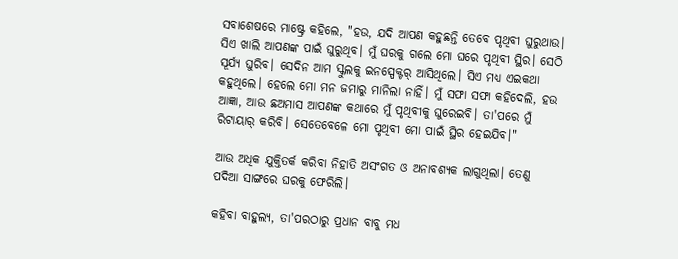ସବାଶେଷରେ ମାଷ୍ଟ୍ରେ କହିଲେ, "ହଉ, ଯଦି ଆପଣ କହୁଛନ୍ତି ତେବେ ପୃଥିବୀ ଘୁରୁଥାଉ। ସିଏ ଖାଲି ଆପଣଙ୍କ ପାଇଁ ଘୁରୁଥିବ। ମୁଁ ଘରକୁ ଗଲେ ମୋ ଘରେ ପୃଥିବୀ ସ୍ଥିର। ସେଠି ସୂର୍ଯ୍ୟ ଘୁରିବ। ସେଦିନ ଆମ ସ୍କୁଲକୁ ଇନସ୍ପେକ୍ଟର୍ ଆସିଥିଲେ। ସିଏ ମଧ୍ୟ ଏଇକଥା କହୁଥିଲେ। ହେଲେ ମୋ ମନ ଜମାରୁ ମାନିଲା ନାହିଁ। ମୁଁ ସଫା ସଫା କହିଦେଲି, ହଉ ଆଜ୍ଞା, ଆଉ ଛଅମାସ ଆପଣଙ୍କ କଥାରେ ମୁଁ ପୃଥିବୀକୁ ଘୁରେଇବି। ତା'ପରେ ମୁଁ ରିଟାୟାର୍ କରିବି। ସେତେବେଳେ ମୋ ପୃଥିବୀ ମୋ ପାଇଁ ସ୍ଥିର ହେଇଯିବ।"

ଆଉ ଅଧିକ ଯୁକ୍ତିତର୍କ କରିବା ନିହାତି ଅସଂଗତ ଓ ଅନାବଶ୍ୟକ ଲାଗୁଥିଲା। ତେଣୁ ପଦିଆ ସାଙ୍ଗରେ ଘରକୁ ଫେରିଲି।

କହିବା ବାହୁଲ୍ୟ, ତା'ପରଠାରୁ ପ୍ରଧାନ ବାବୁ ମଧ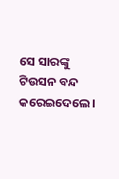ସେ ସାରଙ୍କୁ ଟିଉସନ ବନ୍ଦ କରେଇଦେଲେ।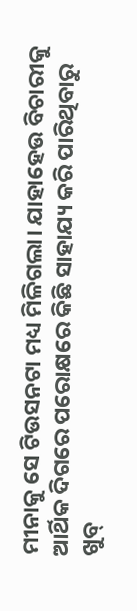ମୀନାକୁ ସେ ଟିଉସନଟା ମଧ୍ୟ ମିଳିଗଲା। ଯାହାହେଉ ବିଚାରୀକୁ ଆର୍ଥିକ ଦିଗରେ ପରୋକ୍ଷରେ କିଛି ସାହାଯ୍ୟ କରି ପାରିଥିବାରୁ ଖୁବ୍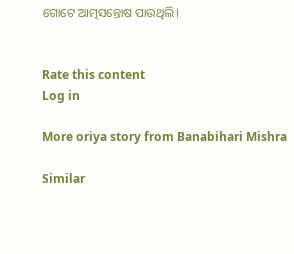ଗୋଟେ ଆତ୍ମସନ୍ତୋଷ ପାଉଥିଲି।


Rate this content
Log in

More oriya story from Banabihari Mishra

Similar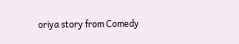oriya story from Comedy